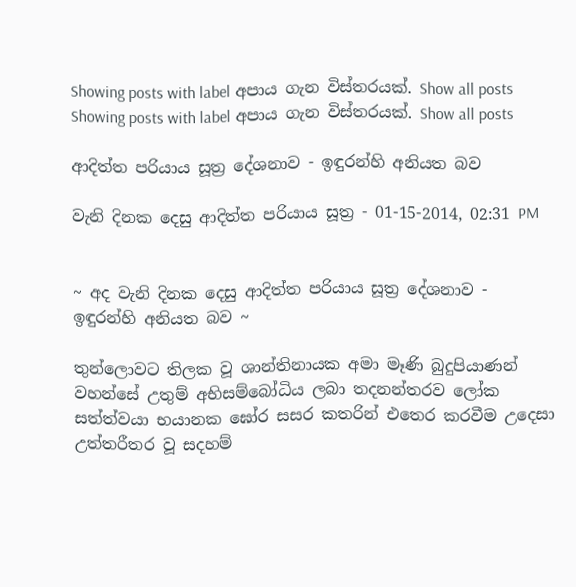Showing posts with label අපාය ගැන විස්තරයක්. Show all posts
Showing posts with label අපාය ගැන විස්තරයක්. Show all posts

ආදිත්ත පරියාය සූත්‍ර දේශනාව - ඉඳුරන්හි අනියත බව

වැනි දිනක දෙසු ආදිත්ත පරියාය සූත්‍ර - 01-15-2014, 02:31 PM


~ අද වැනි දිනක දෙසු ආදිත්ත පරියාය සූත්‍ර දේශනාව - ඉඳුරන්හි අනියත බව ~

තුන්ලොවට තිලක වූ ශාන්තිනායක අමා මෑණි බුදුපියාණන් වහන්සේ උතුම් අභිසම්බෝධිය ලබා තදනන්තරව ලෝක සත්ත්වයා භයානක ඝෝර සසර කතරින් එතෙර කරවීම උදෙසා උත්තරීතර වූ සදහම්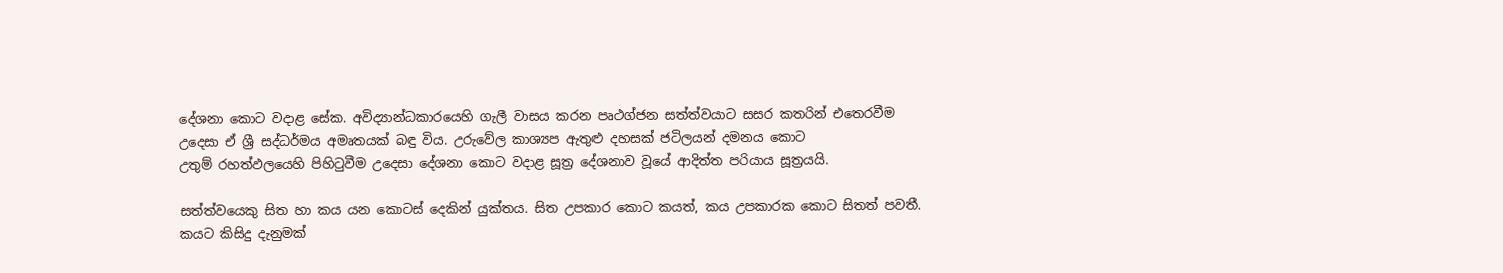දේශනා කොට වදාළ සේක. අවිද්‍යාන්ධකාරයෙහි ගැලී වාසය කරන පෘථග්ජන සත්ත්වයාට සසර කතරින් එතෙරවීම උදෙසා ඒ ශ්‍රී සද්ධර්මය අමෘතයක් බඳු විය. උරුවේල කාශ්‍යප ඇතුළු දහසක් ජටිලයන් දමනය කොට
උතුම් රහත්ඵලයෙහි පිහිටුවීම උදෙසා දේශනා කොට වදාළ සූත්‍ර දේශනාව වූයේ ආදිත්ත පරියාය සූත්‍රයයි.

සත්ත්වයෙකු සිත හා කය යන කොටස් දෙකින් යුක්තය. සිත උපකාර කොට කයත්, කය උපකාරක කොට සිතත් පවතී. කයට කිසිදු දැනුමක්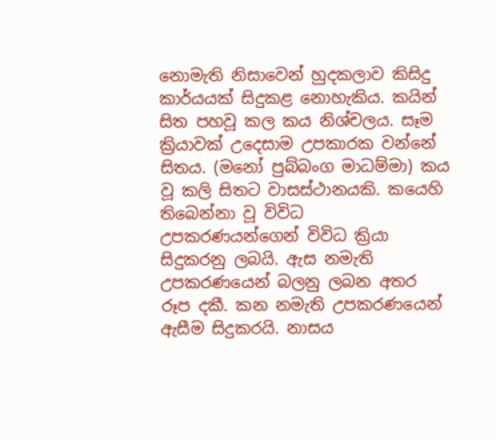නොමැති නිසාවෙන් හුදකලාව කිසිදු කාර්යයක් සිදුකළ නොහැකිය. කයින් සිත පහවූ කල කය නිශ්චලය. සෑම ක්‍රියාවක් උදෙසාම උපකාරක වන්නේ සිතය. (මනෝ පුබ්බංග මාධම්මා) කය වූ කලි සිතට වාසස්ථානයකි. කයෙහි තිබෙන්නා වූ විවිධ උපකරණයන්ගෙන් විවිධ ක්‍රියා සිදුකරනු ලබයි. ඇස නමැති උපකරණයෙන් බලනු ලබන අතර රූප දකී. කන නමැති උපකරණයෙන් ඇසීම සිදුකරයි. නාසය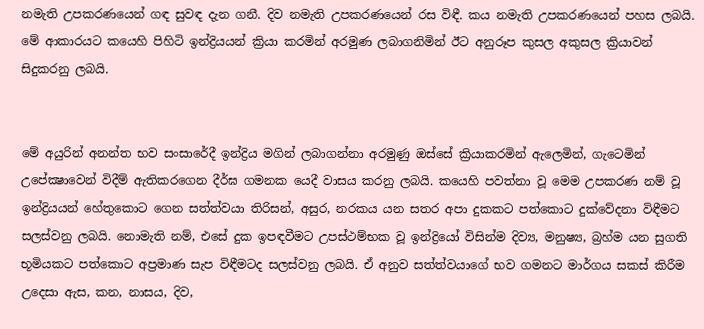නමැති උපකරණයෙන් ගඳ සුවඳ දැන ගනී. දිව නමැති උපකරණයෙන් රස විඳී. කය නමැති උපකරණයෙන් පහස ලබයි. මේ ආකාරයට කයෙහි පිහිටි ඉන්ද්‍රියයන් ක්‍රියා කරමින් අරමුණ ලබාගනිමින් ඊට අනුරූප කුසල අකුසල ක්‍රියාවන් සිදුකරනු ලබයි.


මේ අයුරින් අනන්ත භව සංසාරේදී ඉන්ද්‍රිය මගින් ලබාගන්නා අරමුණු ඔස්සේ ක්‍රියාකරමින් ඇලෙමින්, ගැටෙමින් උපේක්‍ෂාවෙන් විදීම් ඇතිකරගෙන දීර්ඝ ගමනක යෙදී වාසය කරනු ලබයි. කයෙහි පවත්නා වූ මෙම උපකරණ නම් වූ ඉන්ද්‍රියයන් හේතුකොට ගෙන සත්ත්වයා තිරිසන්, අසුර, නරකය යන සතර අපා දුකකට පත්කොට දුක්වේදනා විඳීමට සලස්වනු ලබයි. නොමැති නම්, එසේ දුක ඉපඳවීමට උපස්ථම්භක වූ ඉන්ද්‍රියෝ විසින්ම දිව්‍ය, මනුෂ්‍ය, බ්‍රහ්ම යන සුගති භූමියකට පත්කොට අප්‍රමාණ සැප විඳීමටද සලස්වනු ලබයි. ඒ අනුව සත්ත්වයාගේ භව ගමනට මාර්ගය සකස් කිරීම උදෙසා ඇස, කන, නාසය, දිව,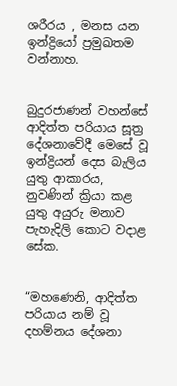ශරීරය , මනස යන ඉන්ද්‍රියෝ ප්‍රමුඛතම වන්නාහ.


බුදුරජාණන් වහන්සේ ආදිත්ත පරියාය සූත්‍ර දේශනාවේදී මෙසේ වූ ඉන්ද්‍රියන් දෙස බැලිය යුතු ආකාරය, නුවණින් ක්‍රියා කළ යුතු අයුරු මනාව පැහැදිලි කොට වදාළ සේක.


“මහණෙනි, ආදිත්ත පරියාය නම් වූ දහම්නය දේශනා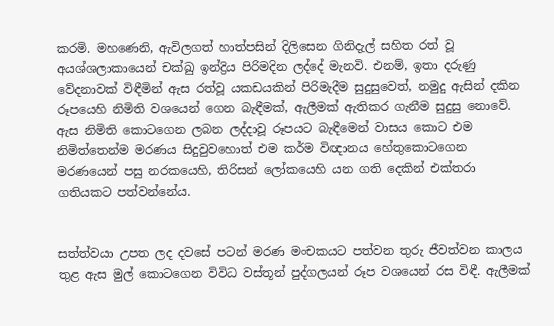කරමි. මහණෙනි, ඇවිලගත් හාත්පසින් දිලිසෙන ගිනිදැල් සහිත රත් වූ අයශ්ශලාකායෙන් චක්ඛු ඉන්ද්‍රිය පිරිමදින ලද්දේ මැනවි. එනම්, ඉතා දරුණු වේදනාවක් විඳීමින් ඇස රත්වූ යකඩයකින් පිරිමැදීම සුදුසුවෙත්, නමුදු ඇසින් දකින රූපයෙහි නිමිති වශයෙන් ගෙන බැඳීමක්, ඇලීමක් ඇතිකර ගැනීම සුදුසු නොවේ. ඇස නිමිති කොටගෙන ලබන ලද්දාවූ රූපයට බැඳීමෙන් වාසය කොට එම නිමිත්තෙන්ම මරණය සිදුවුවහොත් එම කර්ම විඥානය හේතුකොටගෙන මරණයෙන් පසු නරකයෙහි, තිරිසන් ලෝකයෙහි යන ගති දෙකින් එක්තරා ගතියකට පත්වන්නේය.


සත්ත්වයා උපත ලද දවසේ පටන් මරණ මංචකයට පත්වන තුරු ජීවත්වන කාලය තුළ ඇස මුල් කොටගෙන විවිධ වස්තූන් පුද්ගලයන් රූප වශයෙන් රස විඳී. ඇලීමක්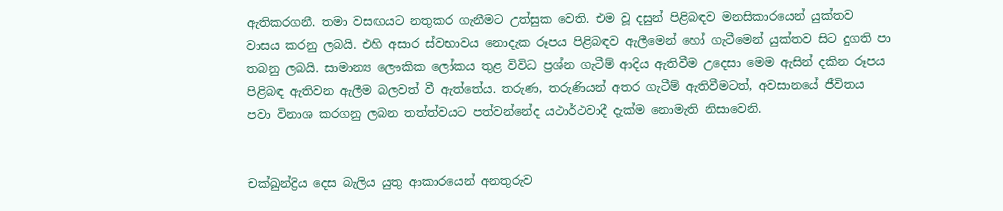ඇතිකරගනී. තමා වසඟයට නතුකර ගැනීමට උත්සුක වෙති. එම වූ දසුන් පිළිබඳව මනසිකාරයෙන් යුක්තව වාසය කරනු ලබයි. එහි අසාර ස්වභාවය නොදැක රූපය පිළිබඳව ඇලීමෙන් හෝ ගැටීමෙන් යුක්තව සිට දුගති පා තබනු ලබයි. සාමාන්‍ය ලෞකික ලෝකය තුළ විවිධ ප්‍රශ්න ගැටීම් ආදිය ඇතිවීම උදෙසා මෙම ඇසින් දකින රූපය පිළිබඳ ඇතිවන ඇලීම බලවත් වී ඇත්තේය. තරුණ, තරුණියන් අතර ගැටීම් ඇතිවීමටත්, අවසානයේ ජීවිතය පවා විනාශ කරගනු ලබන තත්ත්වයට පත්වන්නේද යථාර්ථවාදී දැක්ම නොමැති නිසාවෙනි.


චක්ඛුන්ද්‍රිය දෙස බැලිය යුතු ආකාරයෙන් අනතුරුව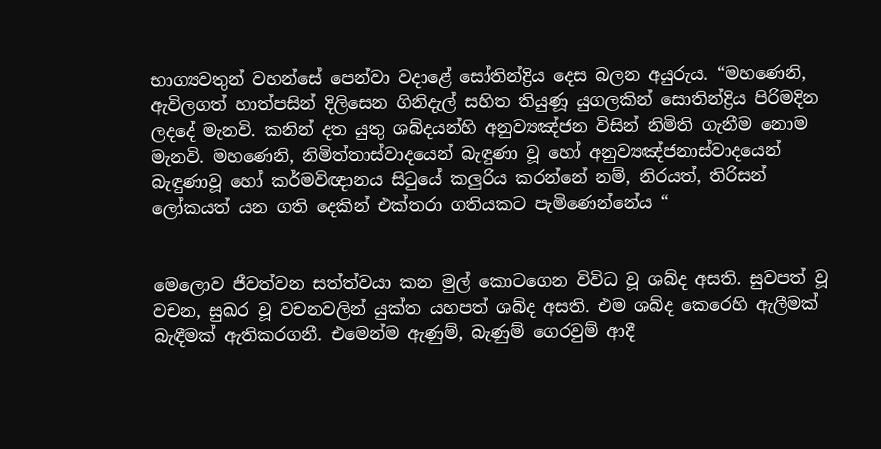භාග්‍යවතුන් වහන්සේ පෙන්වා වදාළේ සෝතින්ද්‍රිය දෙස බලන අයුරුය. “මහණෙනි, ඇවිලගත් හාත්පසින් දිලිසෙන ගිනිදැල් සහිත තියුණූ යුගලකින් සොතින්ද්‍රිය පිරිමදින ලදදේ මැනවි. කනින් දත යුතු ශබ්දයන්හි අනුව්‍යඤ්ජන විසින් නිමිති ගැනීම නොම මැනවි. මහණෙනි, නිමිත්තාස්වාදයෙන් බැඳුණා වූ හෝ අනුව්‍යඤ්ජනාස්වාදයෙන් බැඳුණාවූ හෝ කර්මවිඥානය සිටුයේ කලුරිය කරන්නේ නම්, නිරයත්, තිරිසන් ලෝකයත් යන ගති දෙකින් එක්තරා ගතියකට පැමිණෙන්නේය “


මෙලොව ජීවත්වන සත්ත්වයා කන මුල් කොටගෙන විවිධ වූ ශබ්ද අසති. සුවපත් වූ වචන, සුඛර වූ වචනවලින් යුක්ත යහපත් ශබ්ද අසති. එම ශබ්ද කෙරෙහි ඇලීමක් බැඳීමක් ඇතිකරගනී. එමෙන්ම ඇණුම්, බැණුම් ගෙරවුම් ආදී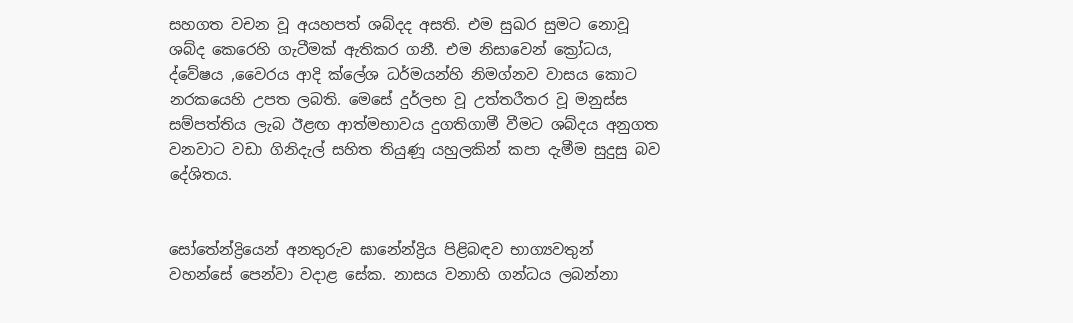සහගත වචන වූ අයහපත් ශබ්දද අසති. එම සුඛර සුමට නොවූ ශබ්ද කෙරෙහි ගැටීමක් ඇතිකර ගනී. එම නිසාවෙන් ක්‍රෝධය, ද්වේෂය ,වෛරය ආදි ක්ලේශ ධර්මයන්හි නිමග්නව වාසය කොට නරකයෙහි උපත ලබති. මෙසේ දුර්ලභ වූ උත්තරීතර වූ මනුස්ස සම්පත්තිය ලැබ ඊළඟ ආත්මභාවය දුගතිගාමී වීමට ශබ්දය අනුගත වනවාට වඩා ගිනිදැල් සහිත තියුණූ යහුලකින් කපා දැමීම සුදුසු බව දේශිතය.


සෝතේන්ද්‍රියෙන් අනතුරුව ඝානේන්ද්‍රිය පිළිබඳව භාග්‍යවතුන් වහන්සේ පෙන්වා වදාළ සේක. නාසය වනාහි ගන්ධය ලබන්නා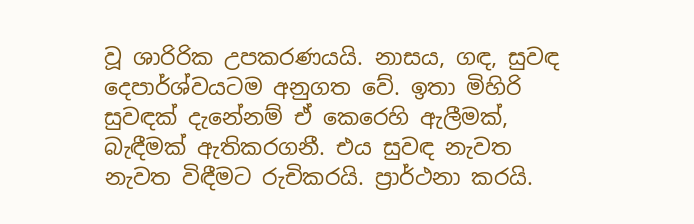වූ ශාරිරික උපකරණයයි. නාසය, ගඳ, සුවඳ දෙපාර්ශ්වයටම අනුගත වේ. ඉතා මිහිරි සුවඳක් දැනේනම් ඒ කෙරෙහි ඇලීමක්, බැඳීමක් ඇතිකරගනී. එය සුවඳ නැවත නැවත විඳීමට රුචිකරයි. ප්‍රාර්ථනා කරයි.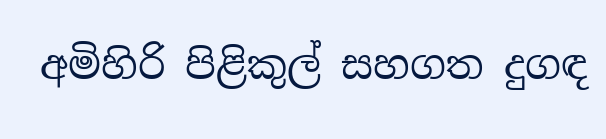අමිහිරි පිළිකුල් සහගත දුගඳ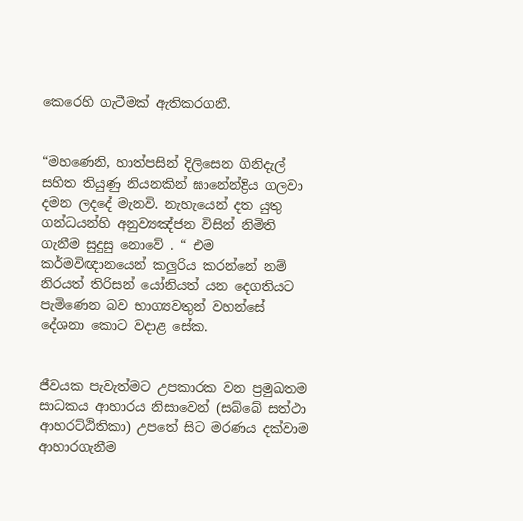කෙරෙහි ගැටීමක් ඇතිකරගනී.


“මහණෙනි, හාත්පසින් දිලිසෙන ගිනිදැල් සහිත තියුණු නියනකින් ඝානේන්ද්‍රිය ගලවා දමන ලදදේ මැනවි. නැහැයෙන් දත යුතු ගන්ධයන්හි අනුව්‍යඤ්ජන විසින් නිමිති ගැනීම සුදුසු නොවේ . “ එම කර්මවිඥානයෙන් කලුරිය කරන්නේ නම් නිරයත් තිරිසන් යෝනියත් යන දෙගතියට පැමිණෙන බව භාග්‍යවතුන් වහන්සේ දේශනා කොට වදාළ සේක.


ජීවයක පැවැත්මට උපකාරක වන ප්‍රමුඛතම සාධකය ආහාරය නිසාවෙන් (සබ්බේ සත්ථා ආහරට්ඨිතිකා) උපතේ සිට මරණය දක්වාම ආහාරගැනීම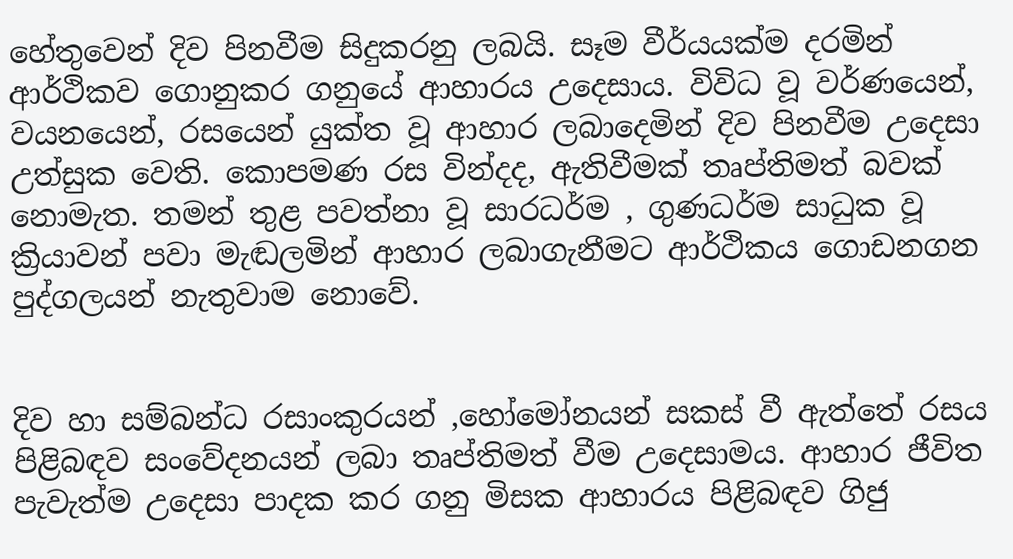හේතුවෙන් දිව පිනවීම සිදුකරනු ලබයි. සෑම වීර්යයක්ම දරමින් ආර්ථිකව ගොනුකර ගනුයේ ආහාරය උදෙසාය. විවිධ වූ වර්ණයෙන්, වයනයෙන්, රසයෙන් යුක්ත වූ ආහාර ලබාදෙමින් දිව පිනවීම උදෙසා උත්සුක වෙති. කොපමණ රස වින්දද, ඇතිවීමක් තෘප්තිමත් බවක් නොමැත. තමන් තුළ පවත්නා වූ සාරධර්ම , ගුණධර්ම සාධුක වූ ක්‍රියාවන් පවා මැඬලමින් ආහාර ලබාගැනීමට ආර්ථිකය ගොඩනගන පුද්ගලයන් නැතුවාම නොවේ.


දිව හා සම්බන්ධ රසාංකුරයන් ,හෝමෝනයන් සකස් වී ඇත්තේ රසය පිළිබඳව සංවේදනයන් ලබා තෘප්තිමත් වීම උදෙසාමය. ආහාර ජීවිත පැවැත්ම උදෙසා පාදක කර ගනු මිසක ආහාරය පිළිබඳව ගිජු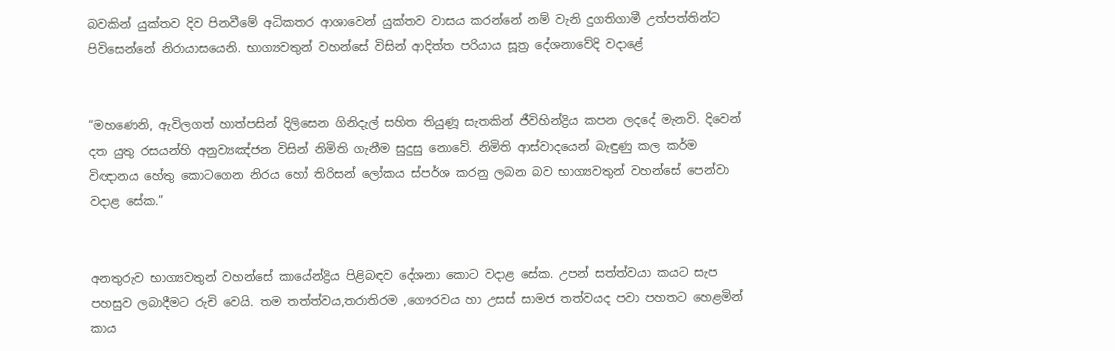බවකින් යුක්තව දිව පිනවීමේ අධිකතර ආශාවෙන් යුක්තව වාසය කරන්නේ නම් වැනි දුගතිගාමී උත්පත්තින්ට පිවිසෙන්නේ නිරායාසයෙනි. භාග්‍යවතුන් වහන්සේ විසින් ආදිත්ත පරියාය සූත්‍ර දේශනාවේදි වදාළේ


“මහණෙනි, ඇවිලගත් හාත්පසින් දිලිසෙන ගිනිදැල් සහිත තියුණූ සැතකින් ජීවිහින්ද්‍රිය කපන ලදදේ මැනවි. දිවෙන් දත යුතු රසයන්හි අනුව්‍යඤ්ජන විසින් නිමිති ගැනීම සුදුසු නොවේ. නිමිති ආස්වාදයෙන් බැඳුණු කල කර්ම විඥානය හේතු කොටගෙන නිරය හෝ තිරිසන් ලෝකය ස්පර්ශ කරනු ලබන බව භාග්‍යවතුන් වහන්සේ පෙන්වා වදාළ සේක.”


අනතුරුව භාග්‍යවතුන් වහන්සේ කායේන්ද්‍රිය පිළිබඳව දේශනා කොට වදාළ සේක. උපන් සත්ත්වයා කයට සැප පහසුව ලබාදීමට රුචි වෙයි. තම තත්ත්වය,තරාතිරම ,ගෞරවය හා උසස් සාමජ තත්වයද පවා පහතට හෙළමින් කාය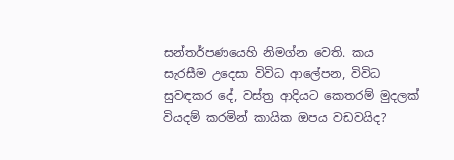සන්තර්පණයෙහි නිමග්න වෙති. කය සැරසීම උදෙසා විවිධ ආලේපන, විවිධ සුවඳකර දේ, වස්ත්‍ර ආදියට කෙතරම් මුදලක් වියදම් කරමින් කායික ඔපය වඩවයිද?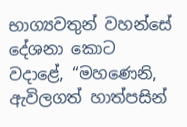භාග්‍යවතුන් වහන්සේ දේශනා කොට වදාළේ, “මහණෙනි, ඇවිලගත් හාත්පසින්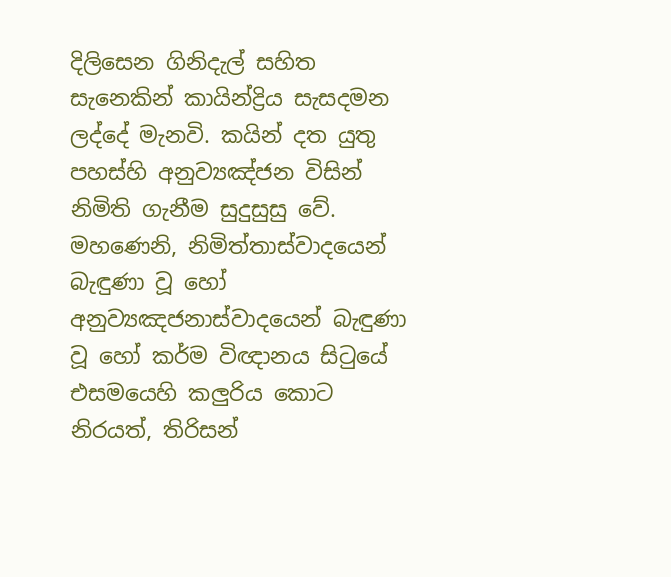දිලිසෙන ගිනිදැල් සහිත සැනෙකින් කායින්ද්‍රිය සැසදමන ලද්දේ මැනවි. කයින් දත යුතු පහස්හි අනුව්‍යඤ්ජන විසින් නිමිති ගැනීම සුදුසුසු වේ. මහණෙනි, නිමිත්තාස්වාදයෙන් බැඳුණා වූ හෝ අනුව්‍යඤජනාස්වාදයෙන් බැඳුණා වූ හෝ කර්ම විඥානය සිටුයේ එසමයෙහි කලුරිය කොට නිරයත්, තිරිසන්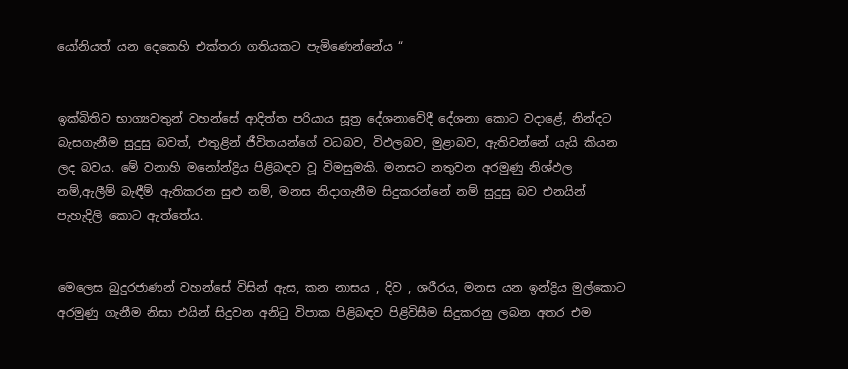යෝනියත් යන දෙකෙහි එක්තරා ගතියකට පැමිණෙන්නේය “


ඉක්බිතිව භාග්‍යවතුන් වහන්සේ ආදිත්ත පරියාය සූත්‍ර දේශනාවේදී දේශනා කොට වදාළේ, නින්දට බැසගැනීම සුදුසු බවත්, එතුළින් ජීවිතයන්ගේ වධබව, විඵලබව, මුළාබව, ඇතිවන්නේ යැයි කියන ලද බවය. මේ වනාහි මනෝන්ද්‍රිය පිළිබඳව වූ විමසුමකි. මනසට නතුවන අරමුණු නිශ්ඵල නම්,ඇලීම් බැඳීම් ඇතිකරන සුළු නම්, මනස නිදාගැනීම සිදුකරන්නේ නම් සුදුසු බව එනයින් පැහැදිලි කොට ඇත්තේය.


මෙලෙස බුදුරජාණන් වහන්සේ විසින් ඇස, කන නාසය , දිව , ශරීරය, මනස යන ඉන්ද්‍රිය මුල්කොට අරමුණු ගැනීම නිසා එයින් සිදුවන අනිටු විපාක පිළිබඳව පිළිවිසීම සිදුකරනු ලබන අතර එම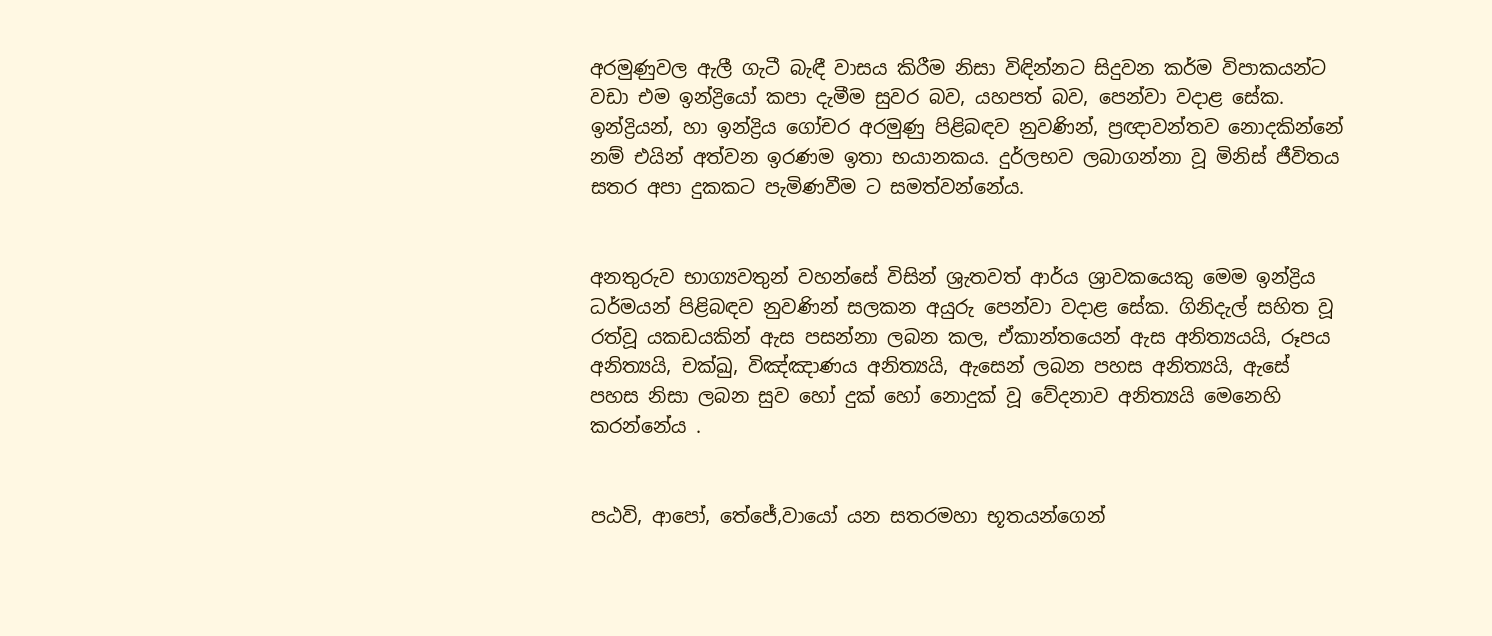අරමුණුවල ඇලී ගැටී බැඳී වාසය කිරීම නිසා විඳින්නට සිදුවන කර්ම විපාකයන්ට වඩා එම ඉන්ද්‍රියෝ කපා දැමීම සුවර බව, යහපත් බව, පෙන්වා වදාළ සේක. ඉන්ද්‍රියන්, හා ඉන්ද්‍රිය ගෝචර අරමුණු පිළිබඳව නුවණින්, ප්‍රඥාවන්තව නොදකින්නේ නම් එයින් අත්වන ඉරණම ඉතා භයානකය. දුර්ලභව ලබාගන්නා වූ මිනිස් ජීවිතය සතර අපා දුකකට පැමිණවීම ට සමත්වන්නේය.


අනතුරුව භාග්‍යවතුන් වහන්සේ විසින් ශ්‍රැතවත් ආර්ය ශ්‍රාවකයෙකු මෙම ඉන්ද්‍රිය ධර්මයන් පිළිබඳව නුවණින් සලකන අයුරු පෙන්වා වදාළ සේක. ගිනිදැල් සහිත වූ රත්වූ යකඩයකින් ඇස පසන්නා ලබන කල, ඒකාන්තයෙන් ඇස අනිත්‍යයයි, රූපය අනිත්‍යයි, චක්ඛු, විඤ්ඤාණය අනිත්‍යයි, ඇසෙන් ලබන පහස අනිත්‍යයි, ඇසේ පහස නිසා ලබන සුව හෝ දුක් හෝ නොදුක් වූ වේදනාව අනිත්‍යයි මෙනෙහි කරන්නේය .


පඨවි, ආපෝ, තේජේ,වායෝ යන සතරමහා භූතයන්ගෙන්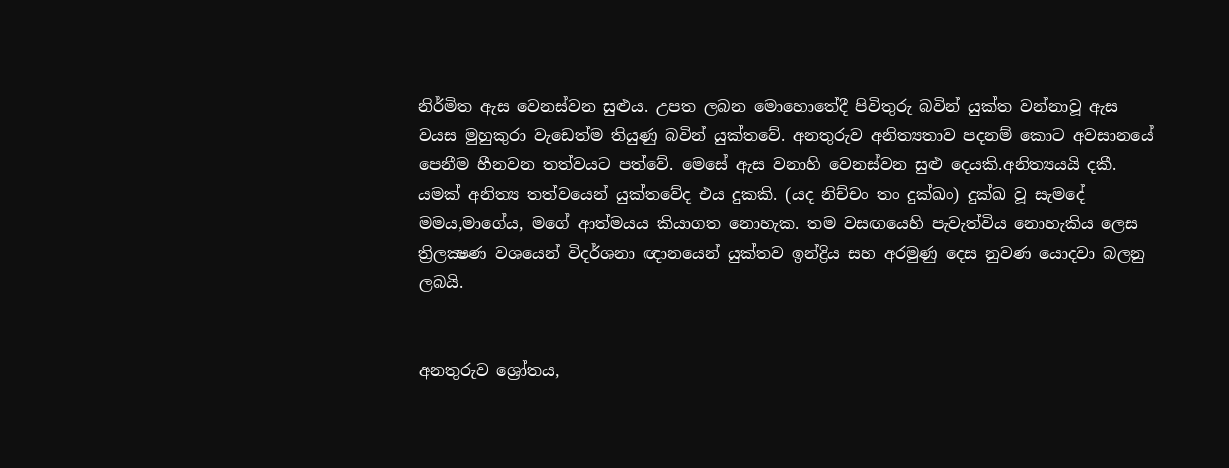නිර්මිත ඇස වෙනස්වන සුළුය. උපත ලබන මොහොතේදී පිවිතුරු බවින් යුක්ත වන්නාවූ ඇස වයස මුහුකුරා වැඩෙත්ම තියුණු බවින් යුක්තවේ. අනතුරුව අනිත්‍යතාව පදනම් කොට අවසානයේ පෙනීම හීනවන තත්වයට පත්වේ. මෙසේ ඇස වනාහි වෙනස්වන සුළු දෙයකි.අනිත්‍යයයි දකී. යමක් අනිත්‍ය තත්වයෙන් යුක්තවේද එය දුකකි. (යද නිච්චං තං දුක්ඛං) දුක්ඛ වූ සැමදේ මමය,මාගේය, මගේ ආත්මයය කියාගත නොහැක. තම වසඟයෙහි පැවැත්විය නොහැකිය ලෙස ත්‍රිලක්‍ෂණ වශයෙන් විදර්ශනා ඥානයෙන් යුක්තව ඉන්ද්‍රිය සහ අරමුණු දෙස නුවණ යොදවා බලනු ලබයි.


අනතුරුව ශ්‍රෝතය,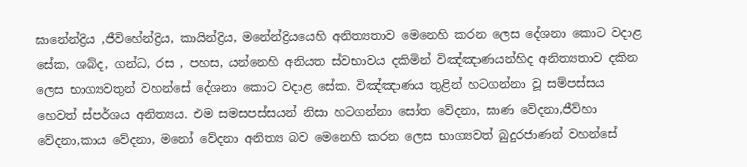ඝානේන්ද්‍රිය ,ජීවිහේන්ද්‍රිය, කායින්ද්‍රිය, මනේන්ද්‍රියයෙහි අනිත්‍යතාව මෙනෙහි කරන ලෙස දේශනා කොට වදාළ සේක, ශබ්ද, ගන්ධ, රස , පහස, යන්නෙහි අනියත ස්වභාවය දකිමින් විඤ්ඤාණයන්හිද අනිත්‍යතාව දකින ලෙස භාග්‍යවතුන් වහන්සේ දේශනා කොට වදාළ සේක. විඤ්ඤාණය තුළින් හටගන්නා වූ සම්පස්සය හෙවත් ස්පර්ශය අනිත්‍යය. එම සමසපස්සයන් නිසා හටගන්නා සෝත වේදනා, ඝාණ වේදනා,ජීව්හා වේදනා,කාය වේදනා, මනෝ වේදනා අනිත්‍ය බව මෙනෙහි කරන ලෙස භාග්‍යවත් බුදුරජාණන් වහන්සේ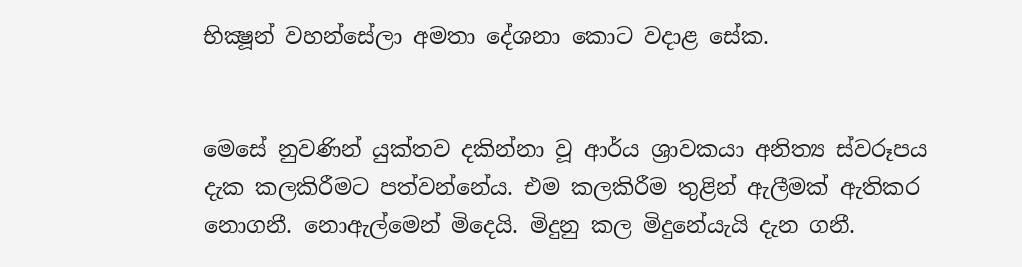භික්‍ෂූන් වහන්සේලා අමතා දේශනා කොට වදාළ සේක.


මෙසේ නුවණින් යුක්තව දකින්නා වූ ආර්ය ශ්‍රාවකයා අනිත්‍ය ස්වරූපය දැක කලකිරීමට පත්වන්නේය. එම කලකිරීම තුළින් ඇලීමක් ඇතිකර නොගනී. නොඇල්මෙන් මිදෙයි. මිදුනු කල මිදුනේයැයි දැන ගනී.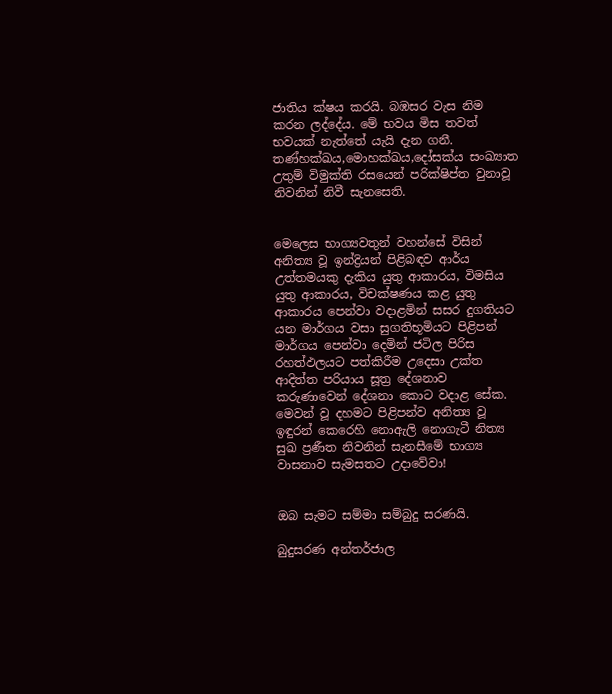ජාතිය ක්ෂය කරයි. බඹසර වැස නිම කරන ලද්දේය. මේ භවය මිස තවත් භවයක් නැත්තේ යැයි දැන ගනී. තණ්හක්ඛය,මොහක්ඛය,දෝසක්ය සංඛ්‍යාත උතුම් විමුක්ති රසයෙන් පරික්ෂිප්ත වුනාවූ නිවනින් නිවී සැනසෙති.


මෙලෙස භාග්‍යවතුන් වහන්සේ විසින් අනිත්‍ය වූ ඉන්ද්‍රියන් පිළිබඳව ආර්ය උත්තමයකු දැකිය යුතු ආකාරය, විමසිය යුතු ආකාරය, විචක්ෂණය කළ යුතු ආකාරය පෙන්වා වදාළමින් සසර දුගතියට යන මාර්ගය වසා සුගතිභූමියට පිළිපන් මාර්ගය පෙන්වා දෙමින් ජටිල පිරිස රහත්ඵලයට පත්කිරීම උදෙසා උක්ත ආදිත්ත පරියාය සූත්‍ර දේශනාව කරුණාවෙන් දේශනා කොට වදාළ සේක. මෙවන් වූ දහමට පිළිපන්ව අනිත්‍ය වූ ඉඳුරන් කෙරෙහි නොඇලි නොගැටී නිත්‍ය සුඛ ප්‍රණීත නිවනින් සැනසීමේ භාග්‍ය වාසනාව සැමසතට උදාවේවා!


ඔබ සැමට සම්මා සම්බුදු සරණයි.

බුදුසරණ අන්තර්ජාල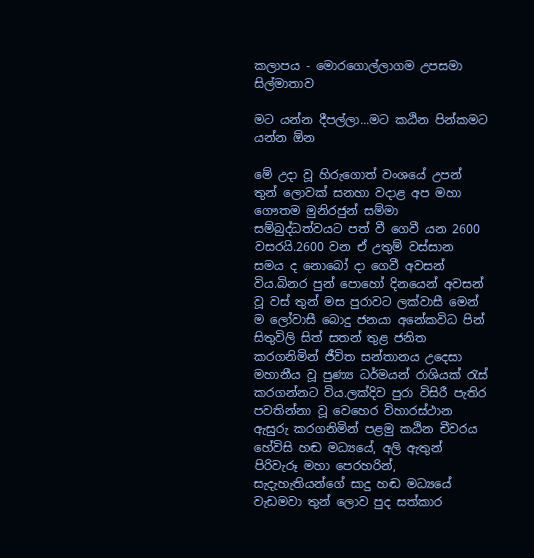කලාපය - මොරගොල්ලාගම උපසමා සිල්මාතාව

මට යන්න දීපල්ලා...මට කඨින පින්කමට යන්න ඕන

මේ උදා වූ හිරුගොත් වංශයේ උපන් තුන් ලොවක් සනහා වදාළ අප මහා ගෞතම මුනිරජුන් සම්මා සම්බුද්ධත්වයට පත් වී ගෙවී යන 2600 වසරයි.2600 වන ඒ උතුම් වස්සාන සමය ද නොබෝ දා ගෙවී අවසන් විය.බිනර පුන් පොහෝ දිනයෙන් අවසන් වූ වස් තුන් මස පුරාවට ලක්වාසී මෙන් ම ලෝවාසී බොදු ජනයා අනේකවිධ පින් සිතුවිලි සිත් සතන් තුළ ජනිත කරගනිමින් ජීවිත සන්තානය උදෙසා මහානීය වූ පුණ්‍ය ධර්මයන් රාශියක් රැස් කරගන්නට විය.ලක්දිව පුරා විසිරී පැතිර පවතින්නා වූ වෙහෙර විහාරස්ථාන ඇසුරු කරගනිමින් පළමු කඨින චීවරය හේවිසි හඬ මධ්‍යයේ, අලි ඇතුන් පිරිවැරූ මහා පෙරහරින්, සැදැහැතියන්ගේ සාදු හඬ මධ්‍යයේ වැඩමවා තුන් ලොව පුද සත්කාර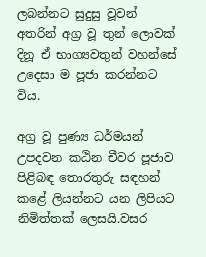ලබන්නට සුදුසු වූවන් අතරින් අග්‍ර වූ තුන් ලොවක් දිනූ ඒ භාග්‍යවතුන් වහන්සේ උදෙසා ම පූජා කරන්නට විය.

අග්‍ර වූ පුණ්‍ය ධර්මයන් උපදවන කඨින චීවර පූජාව පිළිබඳ තොරතුරු සඳහන් කළේ ලියන්නට යන ලිපියට නිමිත්තක් ලෙසයි.වසර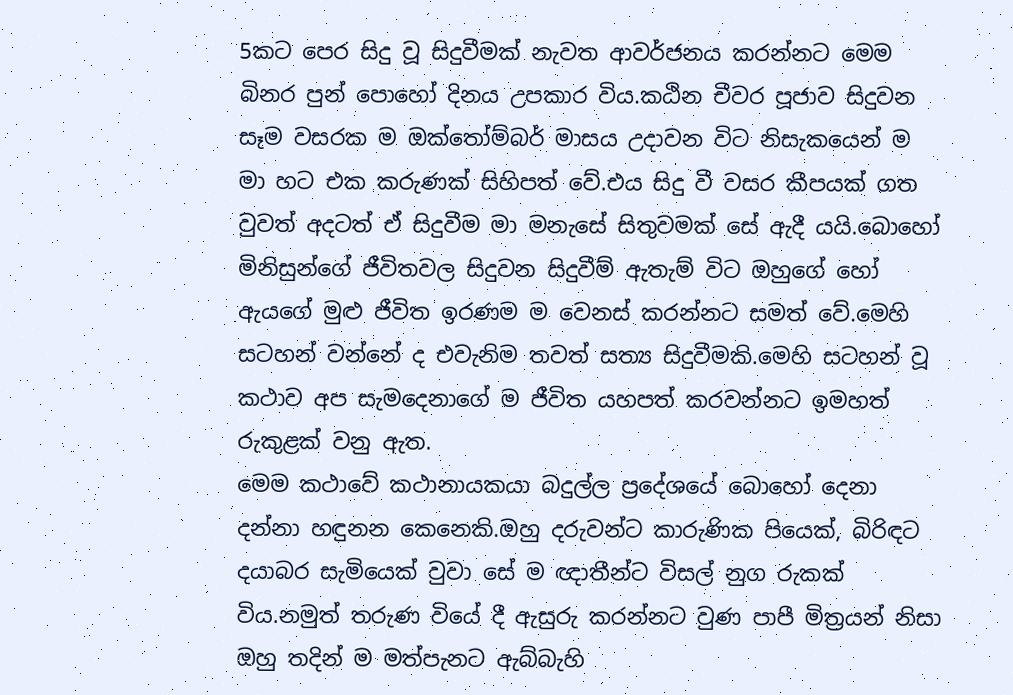5කට පෙර සිදු වූ සිදුවීමක් නැවත ආවර්ජනය කරන්නට මෙම බිනර පුන් පොහෝ දිනය උපකාර විය.කඨින චීවර පූජාව සිදුවන සෑම වසරක ම ඔක්තෝම්බර් මාසය උදාවන විට නිසැකයෙන් ම මා හට එක කරුණක් සිහිපත් වේ.එය සිදු වී වසර කීපයක් ගත වුවත් අදටත් ඒ සිදුවීම මා මනැසේ සිතුවමක් සේ ඇදී යයි.බොහෝ මිනිසුන්ගේ ජීවිතවල සිදුවන සිදුවීම් ඇතැම් විට ඔහුගේ හෝ ඇයගේ මුළු ජීවිත ඉරණම ම වෙනස් කරන්නට සමත් වේ.මෙහි සටහන් වන්නේ ද එවැනිම තවත් සත්‍ය සිදුවීමකි.මෙහි සටහන් වූ කථාව අප සැමදෙනාගේ ම ජීවිත යහපත් කරවන්නට ඉමහත් රුකුළක් වනු ඇත.
මෙම කථාවේ කථානායකයා බදුල්ල ප්‍රදේශයේ බොහෝ දෙනා දන්නා හඳුනන කෙනෙකි.ඔහු දරුවන්ට කාරුණික පියෙක්, බිරිඳට දයාබර සැමියෙක් වුවා සේ ම ඥාතීන්ට විසල් නුග රුකක් විය.නමුත් තරුණ වියේ දී ඇසුරු කරන්නට වුණ පාපී මිත්‍රයන් නිසා ඔහු තදින් ම මත්පැනට ඇබ්බැහි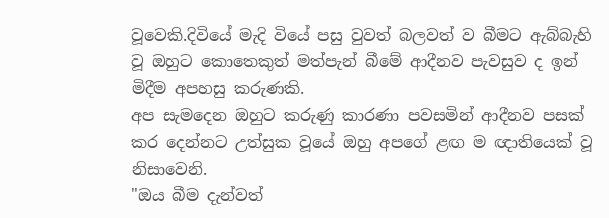වූවෙකි.දිවියේ මැදි වියේ පසු වුවත් බලවත් ව බීමට ඇබ්බැහි වූ ඔහුට කොතෙකුත් මත්පැන් බීමේ ආදීනව පැවසුව ද ඉන් මිදීම අපහසු කරුණකි.
අප සැමදෙන ඔහුට කරුණු කාරණා පවසමින් ආදීනව පසක් කර දෙන්නට උත්සුක වූයේ ඔහු අපගේ ළඟ ම ඥාතියෙක් වූ නිසාවෙනි.
"ඔය බීම දැන්වත්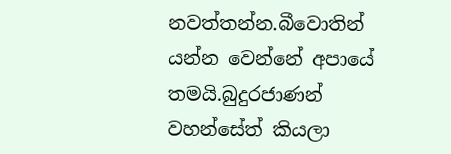නවත්තන්න.බීවොතින් යන්න වෙන්නේ අපායේ තමයි.බුදුරජාණන් වහන්සේත් කියලා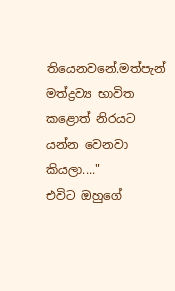තියෙනවනේ.මත්පැන් මත්ද්‍රව්‍ය භාවිත කළොත් නිරයට යන්න වෙනවා කියලා...."
එවිට ඔහුගේ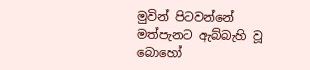මුවින් පිටවන්නේ මත්පැනට ඇබ්බැහි වූ බොහෝ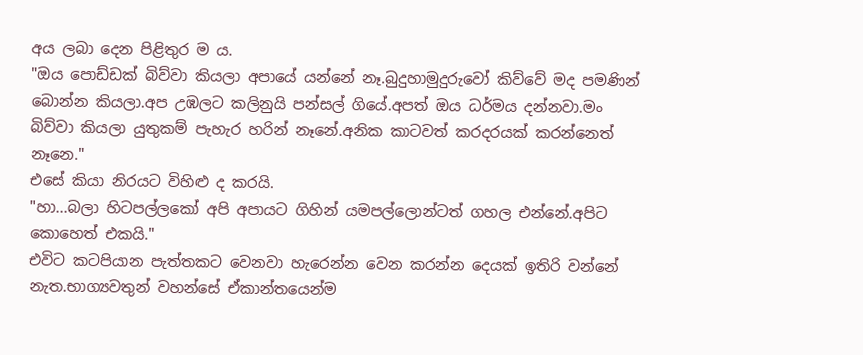අය ලබා දෙන පිළිතුර ම ය.
"ඔය පොඩ්ඩක් බිව්වා කියලා අපායේ යන්නේ නෑ.බුදුහාමුදුරුවෝ කිව්වේ මද පමණින් බොන්න කියලා.අප උඹලට කලිනුයි පන්සල් ගියේ.අපත් ඔය ධර්මය දන්නවා.මං බිව්වා කියලා යුතුකම් පැහැර හරින් නෑනේ.අනික කාටවත් කරදරයක් කරන්නෙත් නෑනෙ."
එසේ කියා නිරයට විහිළු ද කරයි.
"හා...බලා හිටපල්ලකෝ අපි අපායට ගිහින් යමපල්ලොන්ටත් ගහල එන්නේ.අපිට කොහෙත් එකයි."
එවිට කටපියාන පැත්තකට වෙනවා හැරෙන්න වෙන කරන්න දෙයක් ඉතිරි වන්නේ නැත.භාග්‍යවතුන් වහන්සේ ඒකාන්තයෙන්ම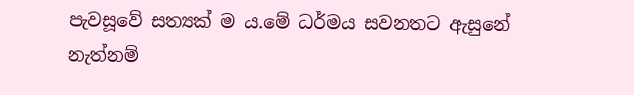පැවසූවේ සත්‍යක් ම ය.මේ ධර්මය සවනතට ඇසුනේ නැත්නම්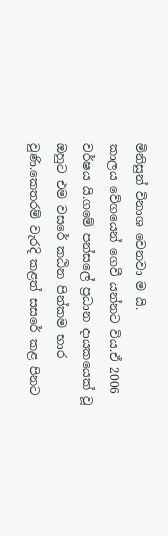මිනිසුන් විනාශ වෙනවා ම යි.
කාලය වේගයෙන් ගෙවී යන්නට විය.ඒ 2006 වර්ෂය යි.ගමේ පන්සලේ ප්‍රධාන දායකයෙක් වූ ඔහුට එම වසරේ කඨින පින්කම භාර වුණි.කෙතරම් වැරදි කළත් සසරේ කළ පිනට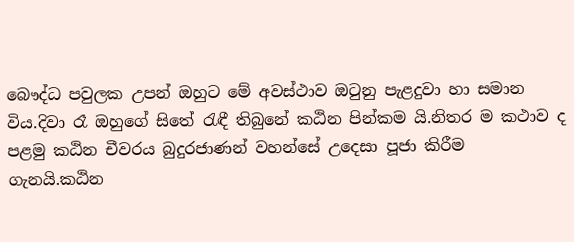බෞද්ධ පවුලක උපන් ඔහුට මේ අවස්ථාව ඔටුනු පැළදුවා හා සමාන විය.දිවා රෑ ඔහුගේ සිතේ රැඳී තිබුනේ කඨින පින්කම යි.නිතර ම කථාව ද පළමු කඨින චීවරය බුදුරජාණන් වහන්සේ උදෙසා පූජා කිරීම ගැනයි.කඨින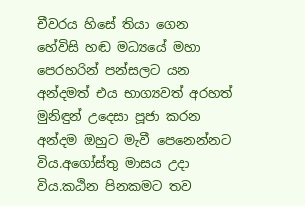චීවරය හිසේ තියා ගෙන හේවිසි හඬ මධ්‍යයේ මහා පෙරහරින් පන්සලට යන අන්දමත් එය භාග්‍යවත් අරහත් මුනිඳුන් උදෙසා පූජා කරන අන්දම ඔහුට මැවී පෙනෙන්නට විය.අගෝස්තු මාසය උදා විය.කඨින පිනකමට තව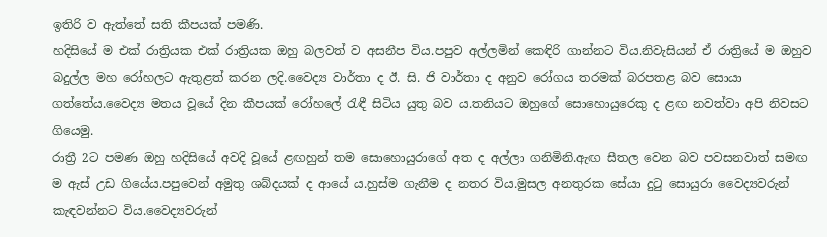ඉතිරි ව ඇත්තේ සති කීපයක් පමණි.
හදිසියේ ම එක් රාත්‍රියක එක් රාත්‍රියක ඔහු බලවත් ව අසනීප විය.පපුව අල්ලමින් කෙඳිරි ගාන්නට විය.නිවැසියන් ඒ රාත්‍රියේ ම ඔහුව බදුල්ල මහ රෝහලට ඇතුළත් කරන ලදි.වෛද්‍ය වාර්තා ද ඊ. සි. ජි වාර්තා ද අනුව රෝගය තරමක් බරපතළ බව සොයා ගත්තේය.වෛද්‍ය මතය වූයේ දින කීපයක් රෝහලේ රැඳී සිටිය යුතු බව ය.තනියට ඔහුගේ සොහොයුරෙකු ද ළඟ නවත්වා අපි නිවසට ගියෙමු.
රාත්‍රී 2ට පමණ ඔහු හදිසියේ අවදි වූයේ ළඟහුන් තම සොහොයුරාගේ අත ද අල්ලා ගනිමිනි.ඇඟ සීතල වෙන බව පවසනවාත් සමඟ ම ඇස් උඩ ගියේය.පපුවෙන් අමුතු ශබ්දයක් ද ආයේ ය.හුස්ම ගැනීම ද නතර විය.මුසල අනතුරක සේයා දුටු සොයුරා වෛද්‍යවරුන් කැඳවන්නට විය.වෛද්‍යවරුන්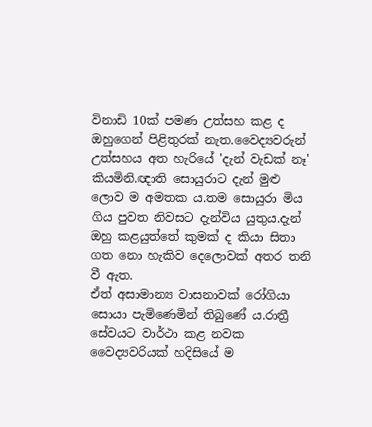විනාඩි 10ක් පමණ උත්සහ කළ ද ඔහුගෙන් පිළිතුරක් නැත.වෛද්‍යවරුන් උත්සහය අත හැරියේ 'දැන් වැඩක් නෑ' කියමිනි.ඥාති සොයුරාට දැන් මුළු ලොව ම අමතක ය.තම සොයුරා මිය ගිය පුවත නිවසට දැන්විය යුතුය.දැන් ඔහු කළයුත්තේ කුමක් ද කියා සිතා ගත නො හැකිව දෙලොවක් අතර තනි වී ඇත.
ඒත් අසාමාන්‍ය වාසනාවක් රෝගියා සොයා පැමිණෙමින් තිබුණේ ය.රාත්‍රී සේවයට වාර්ථා කළ නවක වෛද්‍යවරියක් හදිසියේ ම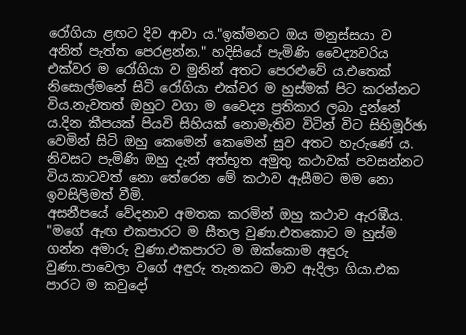රෝගියා ළඟට දිව ආවා ය."ඉක්මනට ඔය මනුස්සයා ව අනිත් පැත්ත පෙරළන්න." හදිසියේ පැමිණි වෛද්‍යවරිය එක්වර ම රෝගියා ව මුනින් අතට පෙරළුවේ ය.එතෙක් නිසොල්මනේ සිටි රෝගියා එක්වර ම හුස්මක් පිට කරන්නට විය.නැවතත් ඔහුට වගා ම වෛද්‍ය ප්‍රතිකාර ලබා දුන්නේ ය.දින කීපයක් පියවි සිහියක් නොමැතිව විටින් විට සිහිමූර්ඡා වෙමින් සිටි ඔහු කෙමෙන් කෙමෙන් සුව අතට හැරුණේ ය.
නිවසට පැමිණි ඔහු දැන් අත්භූත අමුතු කථාවක් පවසන්නට විය.කාටවත් නො තේරෙන මේ කථාව ඇසීමට මම නො ඉවසිලිමත් වීමි.
අසනීපයේ වේදනාව අමතක කරමින් ඔහු කථාව ඇරඹීය.
"මගේ ඇඟ එකපාරට ම සීතල වුණා.එතකොට ම හුස්ම ගන්න අමාරු වුණා.එකපාරට ම ඔක්කොම අඳුරු වුණා.පාවෙලා වගේ අඳුරු තැනකට මාව ඇදිලා ගියා.එක පාරට ම කවුදෝ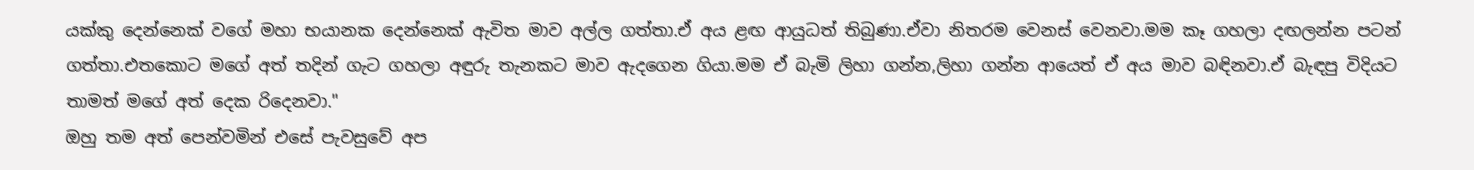යක්කු දෙන්නෙක් වගේ මහා භයානක දෙන්නෙක් ඇවිත මාව අල්ල ගත්තා.ඒ අය ළඟ ආයුධත් තිබුණා.ඒවා නිතරම වෙනස් වෙනවා.මම කෑ ගහලා දඟලන්න පටන් ගත්තා.එතකොට මගේ අත් තදින් ගැට ගහලා අඳුරු තැනකට මාව ඇදගෙන ගියා.මම ඒ බැමි ලිහා ගන්න,ලිහා ගන්න ආයෙත් ඒ අය මාව බඳිනවා.ඒ බැඳපු විදියට තාමත් මගේ අත් දෙක රිදෙනවා."
ඔහු තම අත් පෙන්වමින් එසේ පැවසුවේ අප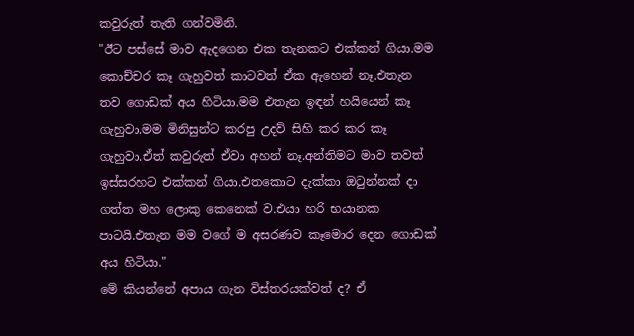කවුරුත් තැති ගන්වමිනි.
"ඊට පස්සේ මාව ඇදගෙන එක තැනකට එක්කන් ගියා.මම කොච්චර කෑ ගැහුවත් කාටවත් ඒක ඇහෙන් නෑ.එතැන තව ගොඩක් අය හිටියා.මම එතැන ඉඳන් හයියෙන් කෑ ගැහුවා.මම මිනිසුන්ට කරපු උදව් සිහි කර කර කෑ ගැහුවා.ඒත් කවුරුත් ඒවා අහන් නෑ.අන්තිමට මාව තවත් ඉස්සරහට එක්කන් ගියා.එතකොට දැක්කා ඔටුන්නක් දා ගත්ත මහ ලොකු කෙනෙක් ව.එයා හරි භයානක පාටයි.එතැන මම වගේ ම අසරණව කෑමොර දෙන ගොඩක් අය හිටියා."
මේ කියන්නේ අපාය ගැන විස්තරයක්වත් ද? ඒ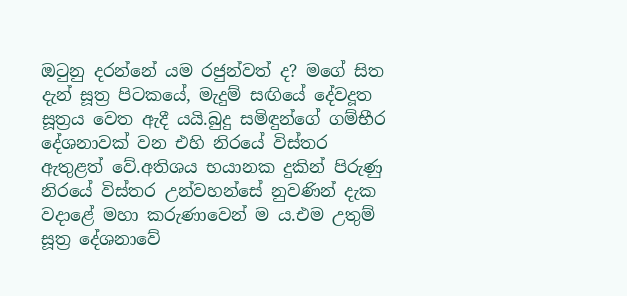ඔටුනු දරන්නේ යම රජුන්වත් ද? මගේ සිත දැන් සූත්‍ර පිටකයේ, මැදුම් සඟියේ දේවදූත සූත්‍රය වෙත ඇදී යයි.බුදු සමිඳුන්ගේ ගම්භීර දේශනාවක් වන එහි නිරයේ විස්තර ඇතුළත් වේ.අතිශය භයානක දුකින් පිරුණු නිරයේ විස්තර උන්වහන්සේ නුවණින් දැක වදාළේ මහා කරුණාවෙන් ම ය.එම උතුම් සූත්‍ර දේශනාවේ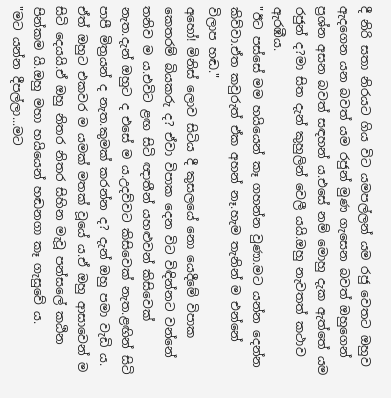දී නිරි සතා නිරයට ගිය විට යමපල්ලන් යම රජු වෙතට ඔහුව ඇදගෙන යන බවත් යම රජුන් මුණ ගැසෙන බවත් ඔහුගෙන් ප්‍රශ්න අසන බවත් සඳහන් ය.එසේ නම් මොහු දැක ඇත්තේ යම රජුන් ද?මා සිත දැන් කුහුලින් වෙලී යයි.ඔහු නැවතත් කථාව ඇරඹීය.
"ඊට පස්සේ මම හයියෙන් කෑ ගහන්න වුණා.මට යන්න දෙන්න කිව්වා.ඒත කවුරුත් ඒක අහන් නෑ.හැම තැනින් ම එන්නේ විලාප හඬ."
අහෝ! මිනිස් ලොව සිටිය දී කුසලයේ නො යෙදීමේ විපාක කෙතරම් බියකරු ද? ඒවා විපාක දෙන විට විඳින්නට වන්නේ තනිව ම ය.එවිට ළඟ සිටි ඥාතීන් යහළුවන් කිසිවෙක් නැත.දැන් ඔහුට ද එසේ ම ය.උදව්වට කිසිවෙක් නැත.ළඟින් සිටි පාපී මිත්‍රයන් ද නැත.කුමක් කරන්න ද? දැන් ඔහු පමා වැඩි ය.
ඒත් ඔහුට එකවර ම යමක් මතක් වූයේ ය.ඒ ඔහු ආසාවෙන් ම සිටි දෙයයි.ඒ ඔහු නිතර නිතර සිහින මැවූ පන්සලේ කඨින පින්කම යි.ඔහු මහා හයියෙන් හඬනගා කෑ ගැසුවේ ය.
"මට යන්න දීපල්ලා...මට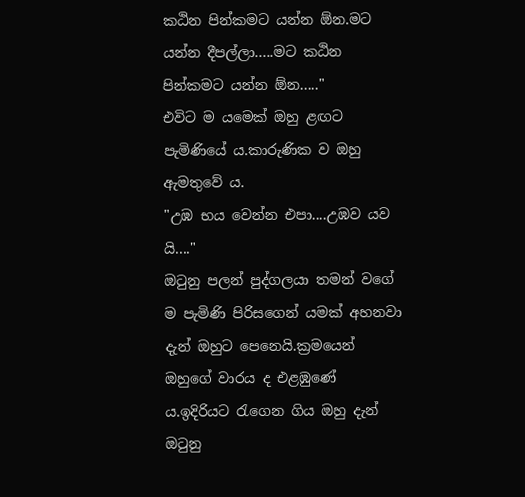කඨින පින්කමට යන්න ඕන.මට යන්න දීපල්ලා.....මට කඨින පින්කමට යන්න ඕන....."
එවිට ම යමෙක් ඔහු ළඟට පැමිණියේ ය.කාරුණික ව ඔහු ඇමතුවේ ය.
"උඹ භය වෙන්න එපා....උඹව යව යි...."
ඔටුනු පලන් පුද්ගලයා තමන් වගේ ම පැමිණි පිරිසගෙන් යමක් අහනවා දැන් ඔහුට පෙනෙයි.ක්‍රමයෙන් ඔහුගේ වාරය ද එළඹුණේ ය.ඉදිරියට රැගෙන ගිය ඔහු දැන් ඔටුනු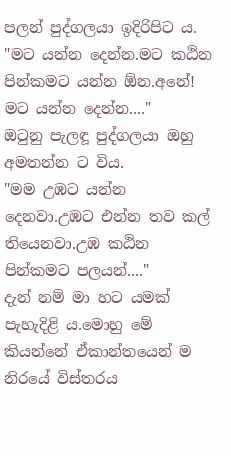පලන් පුද්ගලයා ඉදිරිපිට ය.
"මට යන්න දෙන්න.මට කඨින පින්කමට යන්න ඕන.අනේ! මට යන්න දෙන්න...."
ඔටුනු පැලඳූ පුද්ගලයා ඔහු අමතන්න ට විය.
"මම උඹට යන්න දෙනවා.උඹට එන්න තව කල් තියෙනවා.උඹ කඨින පින්කමට පලයන්...."
දැන් නම් මා හට යමක් පැහැදිළි ය.මොහු මේ කියන්නේ ඒකාන්තයෙන් ම නිරයේ විස්තරය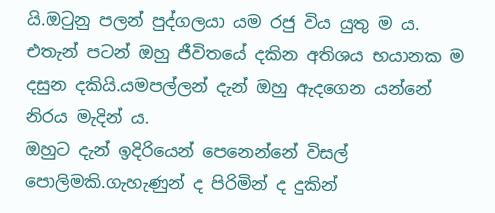යි.ඔටුනු පලන් පුද්ගලයා යම රජු විය යුතු ම ය.
එතැන් පටන් ඔහු ජීවිතයේ දකින අතිශය භයානක ම දසුන දකියි.යමපල්ලන් දැන් ඔහු ඇදගෙන යන්නේ නිරය මැදින් ය.
ඔහුට දැන් ඉදිරියෙන් පෙනෙන්නේ විසල් පොලිමකි.ගැහැණුන් ද පිරිමින් ද දුකින්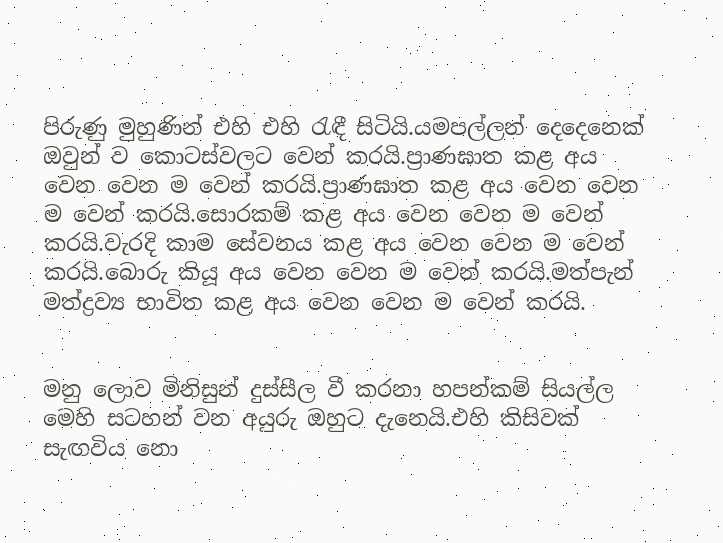පිරුණු මුහුණින් එහි එහි රැඳී සිටියි.යමපල්ලන් දෙදෙනෙක් ඔවුන් ව කොටස්වලට වෙන් කරයි.ප්‍රාණඝාත කළ අය වෙන වෙන ම වෙන් කරයි.ප්‍රාණඝාත කළ අය වෙන වෙන ම වෙන් කරයි.සොරකම් කළ අය වෙන වෙන ම වෙන් කරයි.වැරදි කාම සේවනය කළ අය වෙන වෙන ම වෙන් කරයි.බොරු කියූ අය වෙන වෙන ම වෙන් කරයි.මත්පැන් මත්ද්‍රව්‍ය භාවිත කළ අය වෙන වෙන ම වෙන් කරයි.


මනු ලොව මිනිසුන් දුස්සීල වී කරනා හපන්කම් සියල්ල මෙහි සටහන් වන අයුරු ඔහුට දැනෙයි.එහි කිසිවක් සැඟවිය නො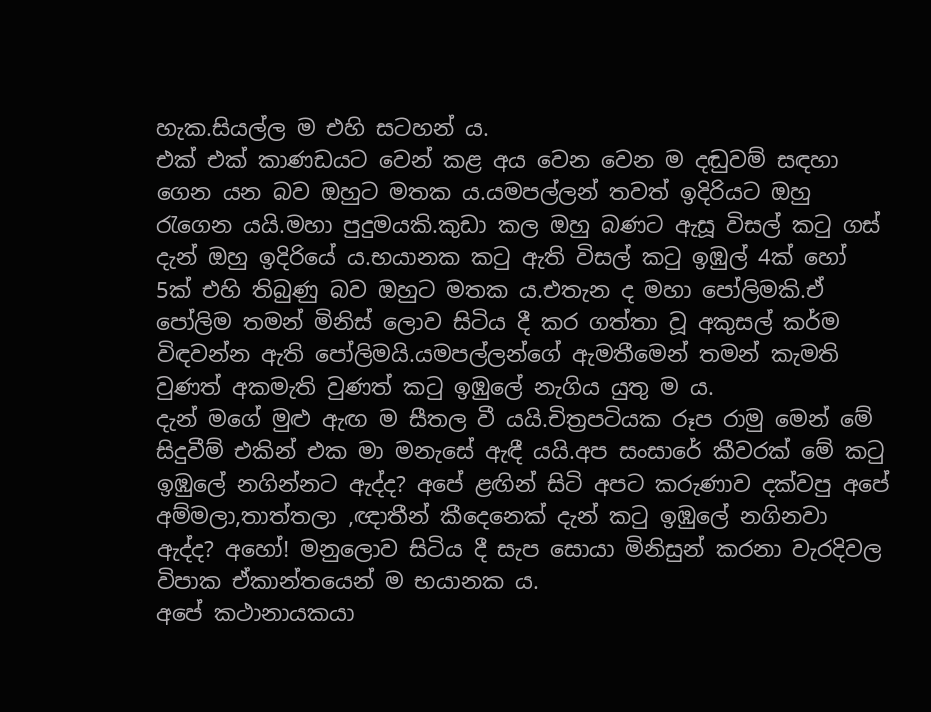හැක.සියල්ල ම එහි සටහන් ය.
එක් එක් කාණඩයට වෙන් කළ අය වෙන වෙන ම දඬුවම් සඳහා ගෙන යන බව ඔහුට මතක ය.යමපල්ලන් තවත් ඉදිරියට ඔහු රැගෙන යයි.මහා පුදුමයකි.කුඩා කල ඔහු බණට ඇසූ විසල් කටු ගස් දැන් ඔහු ඉදිරියේ ය.භයානක කටු ඇති විසල් කටු ඉඹුල් 4ක් හෝ 5ක් එහි තිබුණු බව ඔහුට මතක ය.එතැන ද මහා පෝලිමකි.ඒ පෝලිම තමන් මිනිස් ලොව සිටිය දී කර ගත්තා වූ අකුසල් කර්ම විඳවන්න ඇති පෝලිමයි.යමපල්ලන්ගේ ඇමතීමෙන් තමන් කැමති වුණත් අකමැති වුණත් කටු ඉඹුලේ නැගිය යුතු ම ය.
දැන් මගේ මුළු ඇඟ ම සීතල වී යයි.චිත්‍රපටියක රූප රාමු මෙන් මේ සිදුවීම් එකින් එක මා මනැසේ ඇඳී යයි.අප සංසාරේ කීවරක් මේ කටු ඉඹුලේ නගින්නට ඇද්ද? අපේ ළඟින් සිටි අපට කරුණාව දක්වපු අපේ අම්මලා,තාත්තලා ,ඥාතීන් කීදෙනෙක් දැන් කටු ඉඹුලේ නගිනවා ඇද්ද? අහෝ! මනුලොව සිටිය දී සැප සොයා මිනිසුන් කරනා වැරදිවල විපාක ඒකාන්තයෙන් ම භයානක ය.
අපේ කථානායකයා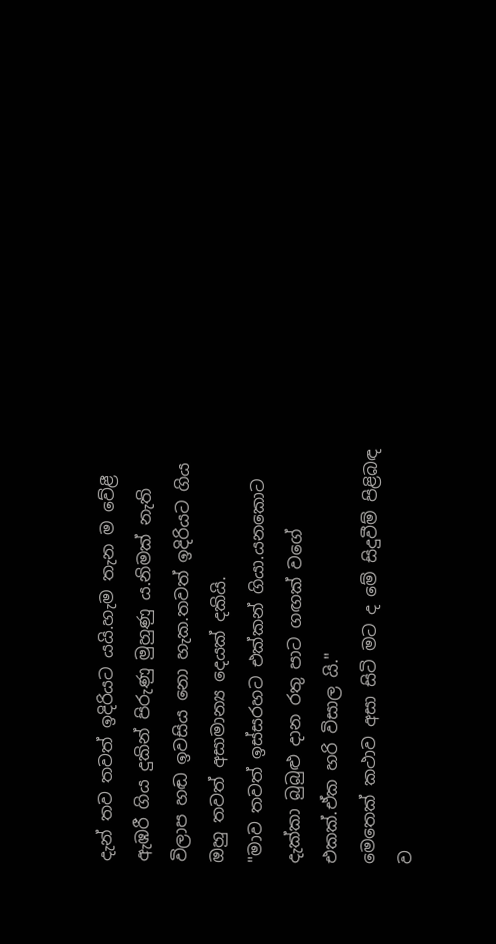දැන් තව තවත් ඉදිරියට යයි.හැම තැන ම වේළී ඇඹරී ගිය දුකින් පිරුණු මුහුණු ය.නිමක් නැති විලාප හඬ ඉවසිය නො හැක.තවත් ඉදිරියට ගිය ඔහු තවත් අසාමාන්‍ය දෙයක් දකියි.
"මාව තවත් ඉස්සරහට එක්කන් ගියා.යනකොට දැක්කා බුබුළු දාන රතු පාට ගඟක් වගේ එකක්.ඒක හරි විසාල යි."
මෙතෙක් කථාව අසා සිටි මට ද මේ සිදුවීම් පිළිබඳ ව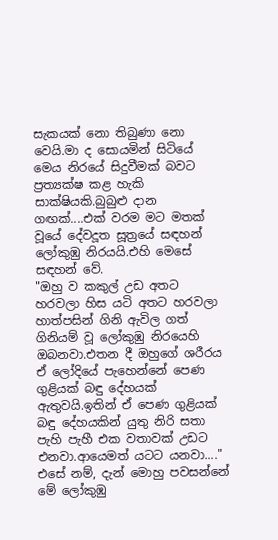සැකයක් නො තිබුණා නො වෙයි.මා ද සොයමින් සිටියේ මෙය නිරයේ සිදුවීමක් බවට ප්‍රත්‍යක්ෂ කළ හැකි සාක්ෂියකි.බුබුළු දාන ගඟක්....එක් වරම මට මතක් වූයේ දේවදූත සූත්‍රයේ සඳහන් ලෝකුඹු නිරයයි.එහි මෙසේ සඳහන් වේ.
"ඔහු ව කකුල් උඩ අතට හරවලා හිස යටි අතට හරවලා හාත්පසින් ගිනි ඇවිල ගත් ගිනියම් වූ ලෝකුඹු නිරයෙහි ඔබනවා.එතන දී ඔහුගේ ශරීරය ඒ ලෝදියේ පැහෙන්නේ පෙණ ගුළියක් බඳු දේහයක් ඇතුවයි.ඉතින් ඒ පෙණ ගුළියක් බඳු දේහයකින් යුතු නිරි සතා පැහි පැහී එක වතාවක් උඩට එනවා.ආයෙමත් යටට යනවා...."
එසේ නම්, දැන් මොහු පවසන්නේ මේ ලෝකුඹු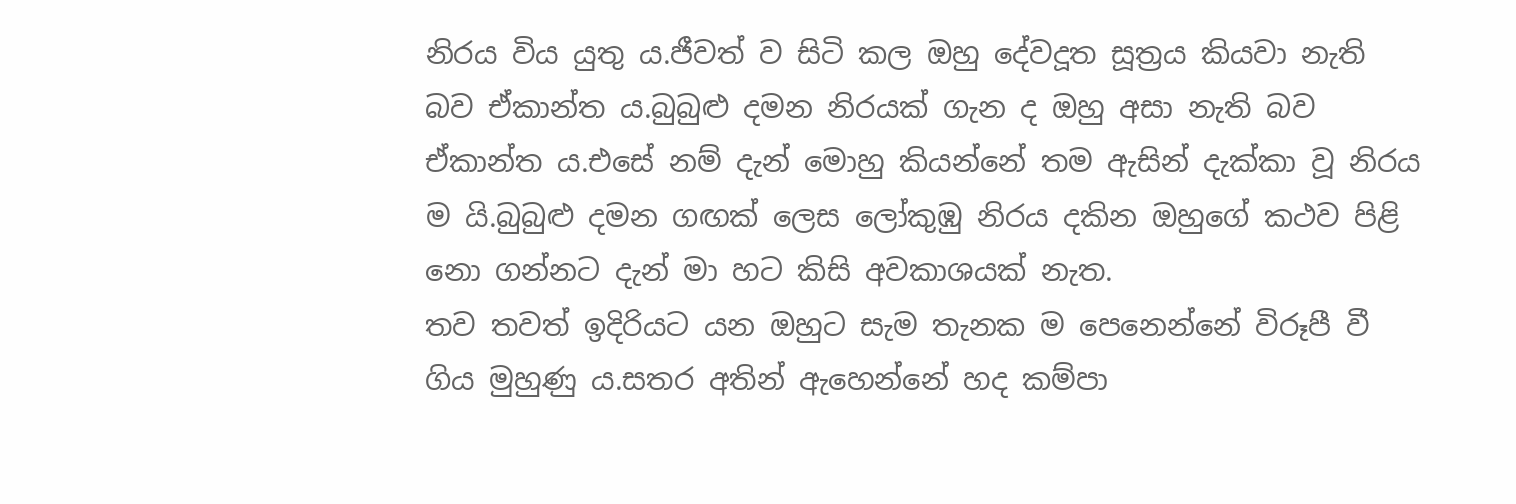නිරය විය යුතු ය.ජීවත් ව සිටි කල ඔහු දේවදූත සූත්‍රය කියවා නැති බව ඒකාන්ත ය.බුබුළු දමන නිරයක් ගැන ද ඔහු අසා නැති බව ඒකාන්ත ය.එසේ නම් දැන් මොහු කියන්නේ තම ඇසින් දැක්කා වූ නිරය ම යි.බුබුළු දමන ගඟක් ලෙස ලෝකුඹු නිරය දකින ඔහුගේ කථව පිළි නො ගන්නට දැන් මා හට කිසි අවකාශයක් නැත.
තව තවත් ඉදිරියට යන ඔහුට සැම තැනක ම පෙනෙන්නේ විරූපී වී ගිය මුහුණු ය.සතර අතින් ඇහෙන්නේ හද කම්පා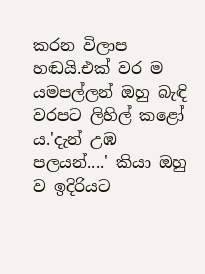කරන විලාප හඬයි.එක් වර ම යමපල්ලන් ඔහු බැඳි වරපට ලිහිල් කළෝ ය.'දැන් උඹ පලයන්....' කියා ඔහු ව ඉදිරියට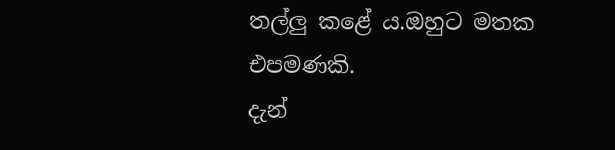තල්ලු කළේ ය.ඔහුට මතක එපමණකි.
දැන්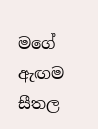මගේ ඇඟම සීතල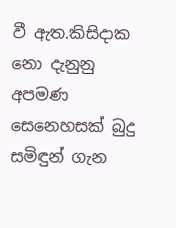වී ඇත.කිසිදාක නො දැනුනු අපමණ සෙනෙහසක් බුදු සමිඳුන් ගැන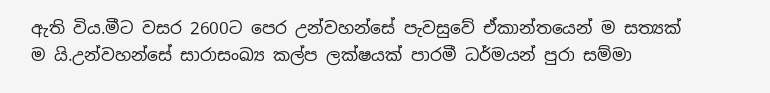ඇති විය.මීට වසර 2600ට පෙර උන්වහන්සේ පැවසුවේ ඒකාන්තයෙන් ම සත්‍යක් ම යි.උන්වහන්සේ සාරාසංඛ්‍ය කල්ප ලක්ෂයක් පාරමී ධර්මයන් පුරා සම්මා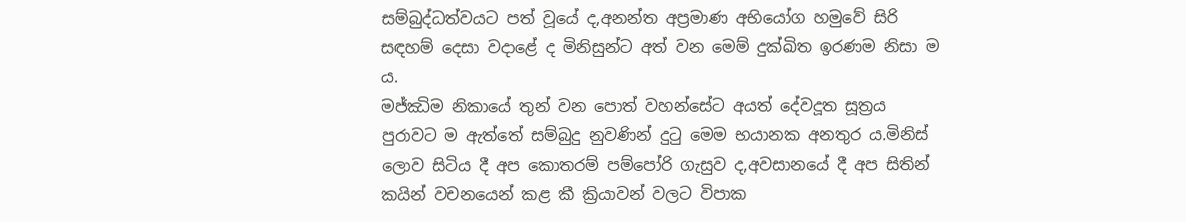සම්බුද්ධත්වයට පත් වූයේ ද,අනන්ත අප්‍රමාණ අභියෝග හමුවේ සිරි සඳහම් දෙසා වදාළේ ද මිනිසුන්ට අත් වන මෙම් දුක්ඛිත ඉරණම නිසා ම ය.
මජ්ඣිම නිකායේ තුන් වන පොත් වහන්සේට අයත් දේවදූත සූත්‍රය පුරාවට ම ඇත්තේ සම්බුදු නුවණින් දුටු මෙම භයානක අනතුර ය.මිනිස් ලොව සිටිය දී අප කොතරම් පම්පෝරි ගැසුව ද,අවසානයේ දී අප සිතින් කයින් වචනයෙන් කළ කී ක්‍රියාවන් වලට විපාක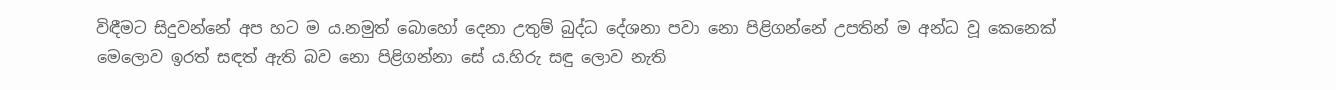විඳීමට සිදුවන්නේ අප හට ම ය.නමුත් බොහෝ දෙනා උතුම් බුද්ධ දේශනා පවා නො පිළිගන්නේ උපතින් ම අන්ධ වූ කෙනෙක් මෙලොව ඉරත් සඳත් ඇති බව නො පිළිගන්නා සේ ය.හිරු සඳු ලොව නැති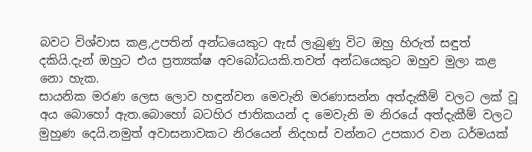බවට විශ්වාස කළ,උපතින් අන්ධයෙකුට ඇස් ලැබුණු විට ඔහු හිරුත් සඳුත් දකියි.දැන් ඔහුට එය ප්‍රත්‍යක්ෂ අවබෝධයකි.තවත් අන්ධයෙකුට ඔහුව මුලා කළ නො හැක.
සායනික මරණ ලෙස ලොව හඳුන්වන මෙවැනි මරණාසන්න අත්දැකීම් වලට ලක් වූ අය බොහෝ ඇත.බොහෝ බටහිර ජාතිකයන් ද මෙවැනි ම නිරයේ අත්දැකීම් වලට මුහුණ දෙයි.නමුත් අවාසනාවකට නිරයෙන් නිදහස් වන්නට උපකාර වන ධර්මයක්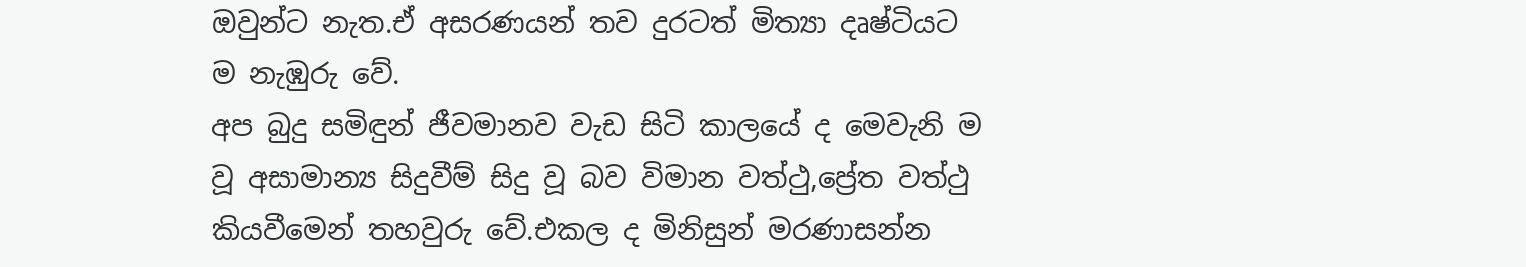ඔවුන්ට නැත.ඒ අසරණයන් තව දුරටත් මිත්‍යා දෘෂ්ටියට ම නැඹුරු වේ.
අප බුදු සමිඳුන් ජීවමානව වැඩ සිටි කාලයේ ද මෙවැනි ම වූ අසාමාන්‍ය සිදුවීම් සිදු වූ බව විමාන වත්ථු,ප්‍රේත වත්ථු කියවීමෙන් තහවුරු වේ.එකල ද මිනිසුන් මරණාසන්න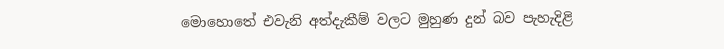මොහොතේ එවැනි අත්දැකීම් වලට මුහුණ දුන් බව පැහැදිළි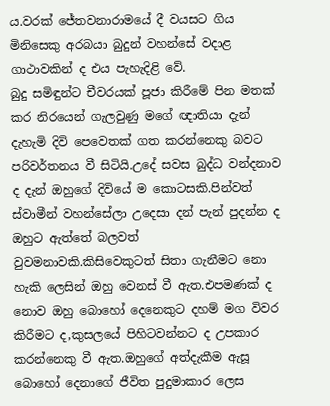ය.වරක් ජේතවනාරාමයේ දී වයසට ගිය මිනිසෙකු අරබයා බුදුන් වහන්සේ වදාළ ගාථාවකින් ද එය පැහැදිළි වේ.
බුදු සමිඳුන්ට චීවරයක් පූජා කිරීමේ පින මතක් කර නිරයෙන් ගැලවුණු මගේ ඥාතියා දැන් දැහැමි දිවි පෙවෙතක් ගත කරන්නෙකු බවට පරිවර්තනය වී සිටියි.උදේ සවස බුද්ධ වන්දනාව ද දැන් ඔහුගේ දිවියේ ම කොටසකි.පින්වත් ස්වාමීන් වහන්සේලා උදෙසා දන් පැන් පුදන්න ද ඔහුට ඇත්තේ බලවත් වුවමනාවකි.කිසිවෙකුටත් සිතා ගැනීමට නො හැකි ලෙසින් ඔහු වෙනස් වී ඇත.එපමණක් ද නොව ඔහු බොහෝ දෙනෙකුට දහම් මග විවර කිරීමට ද,කුසලයේ පිහිටවන්නට ද උපකාර කරන්නෙකු වී ඇත.ඔහුගේ අත්දැකීම ඇසූ බොහෝ දෙනාගේ ජීවිත පුදුමාකාර ලෙස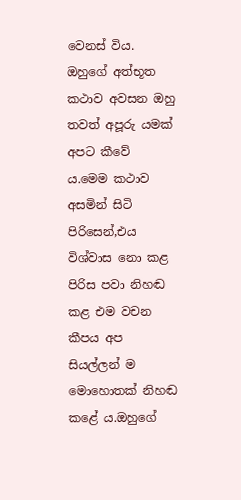වෙනස් විය.
ඔහුගේ අත්භූත කථාව අවසන ඔහු තවත් අපූරු යමක් අපට කීවේ ය.මෙම කථාව අසමින් සිටි පිරිසෙන්,එය විශ්වාස නො කළ පිරිස පවා නිහඬ කළ එම වචන කීපය අප සියල්ලන් ම මොහොතක් නිහඬ කළේ ය.ඔහුගේ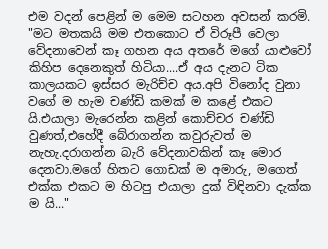එම වදන් පෙළින් ම මෙම සටහන අවසන් කරමි.
"මට මතකයි මම එතකොට ඒ විරූපී වෙලා වේදනාවෙන් කෑ ගහන අය අතරේ මගේ යාළුවෝ කිහිප දෙනෙකුත් හිටියා....ඒ අය දැනට ටික කාලයකට ඉස්සර මැරිච්ච අය.අපි විනෝද වුනා වගේ ම හැම චණ්ඩි කමක් ම කළේ එකට යි.එයාලා මැරෙන්න කළින් කොච්චර චණ්ඩි වුණත්,එහේදී බේරාගන්න කවුරුවත් ම නැහැ.දරාගන්න බැරි වේදනාවකින් කෑ මොර දෙනවා.මගේ හිතට ගොඩක් ම අමාරු, මගෙත් එක්ක එකට ම හිටපු එයාලා දුක් විඳිනවා දැක්ක ම යි..."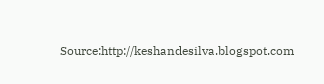Source:http://keshandesilva.blogspot.com